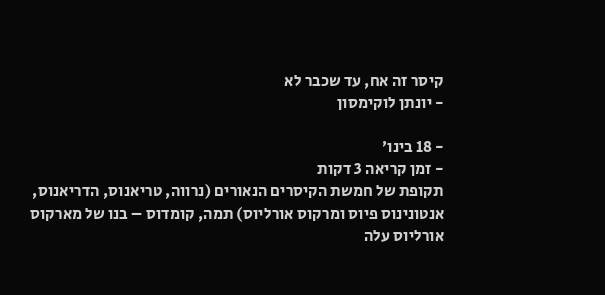קיסר זה אח, עד שכבר לא
- יונתן לוקימסון

- 18 בינו׳
- זמן קריאה 3 דקות
תקופת של חמשת הקיסרים הנאורים (נרווה, טריאנוס, הדריאנוס, אנטונינוס פיוס ומרקוס אורליוס) תמה, קומדוס – בנו של מארקוס אורליוס עלה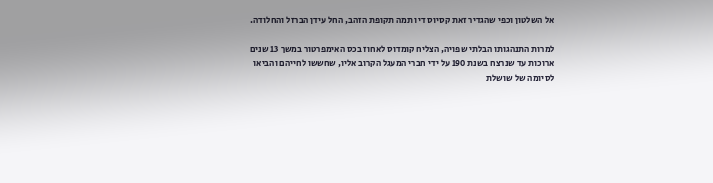אל השלטון וכפי שהגדיר זאת קסיוס דיו תמה תקופת הזהב, החל עידן הברזל והחלודה.

למרות התנהגותו הבלתי שפויה, הצליח קומדוס לאחוז בכס האימפרטור במשך 13 שנים ארוכות עד שנרצח בשנת 190 על ידי חברי המעגל הקרוב אליו, שחששו לחייהם והביאו לסיומה של שושלת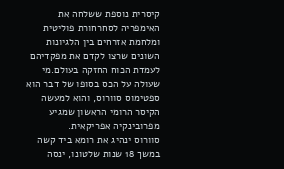קיסרית נוספת ששלחה את האימפריה לסחרחורת פוליטית ומלחמת אזרחים בין הלגיונות השונים שרצו לקדם את מפקדיהם לעמדת הכוח החזקה בעולם.מי שעולה על הכס בסופו של דבר הוא ספטימוס סוורוס, והוא למעשה הקיסר הרומי הראשון שמגיע מפרובינקיה אפריקאית.
סוורוס ינהיג את רומא ביד קשה במשך 18 שנות שלטונו, ינסה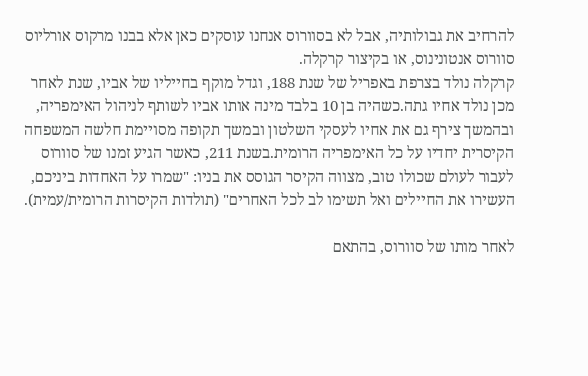להרחיב את גבולותיה, אבל לא בסוורוס אנחנו עוסקים כאן אלא בבנו מרקוס אורליוס סוורוס אנטונינוס, או בקיצור קרקלה.
קרקלה נולד בצרפת באפריל של שנת 188, וגדל מוקף בחייליו של אביו, שנת לאחר מכן נולד אחיו גתה.כשהיה בן 10 בלבד מינה אותו אביו לשותף לניהול האימפריה, ובהמשך צירף גם את אחיו לעסקי השלטון ובמשך תקופה מסויימת חלשה המשפחה הקיסרית יחדיו על כל האימפריה הרומית.בשנת 211, כאשר הגיע זמנו של סוורוס לעבור לעולם שכולו טוב, מצווה הקיסר הגוסס את בניו: "שמרו על האחדות ביניכם, העשירו את החיילים ואל תשימו לב לכל האחרים" (תולדות הקיסרות הרומית/עמית).

לאחר מותו של סוורוס, בהתאם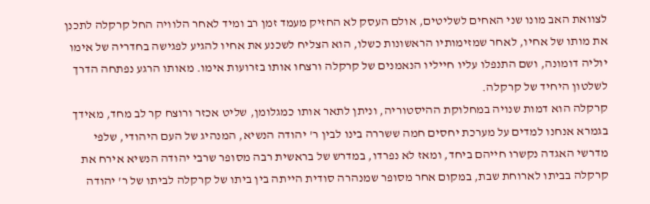לצוואת האב מונו שני האחים לשליטים, אולם העסק לא החזיק מעמד זמן רב ומיד לאחר הלוויה החל קרקלה לתכנן את מותו של אחיו, לאחר שמזימותיו הראשונות כשלו, הוא הצליח לשכנע את אחיו להגיע לפגישה בחדריה של אימו יוליה דומונה, ושם התנפלו עליו חייליו הנאמנים של קרקלה ורצחו אותו בזרועות אימו. מאותו הרגע נפתחה הדרך לשלטון היחיד של קרקלה.
קרקלה הוא דמות שנויה במחלוקת ההיסטוריה, וניתן לתאר אותו כמגלומן, שליט אכזר ורוצח קר לב מחד, מאידך בגמרא אנחנו למדים על מערכת יחסים חמה ששררה בינו לבין ר' יהודה הנשיא, המנהיג של העם היהודי, שלפי מדרשי האגדה נקשרו חייהם ביחד, ומאז לא נפרדו, במדרש של בראשית רבה מסופר שרבי יהודה הנשיא אירח את קרקלה בביתו לארוחת שבת, במקום אחר מסופר שמנהרה סודית הייתה בין ביתו של קרקלה לביתו של ר' יהודה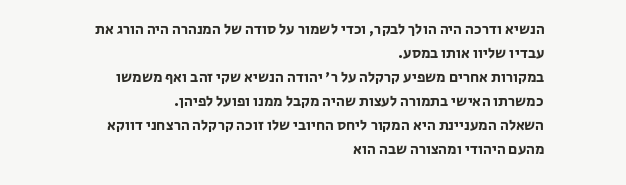הנשיא ודרכה היה הולך לבקר, וכדי לשמור על סודה של המנהרה היה הורג את עבדיו שליוו אותו במסע.
במקורות אחרים משפיע קרקלה על ר' יהודה הנשיא שקי זהב ואף משמשו כמשרתו האישי בתמורה לעצות שהיה מקבל ממנו ופועל לפיהן.
השאלה המעניינת היא המקור ליחס החיובי שלו זוכה קרקלה הרצחני דווקא מהעם היהודי ומהצורה שבה הוא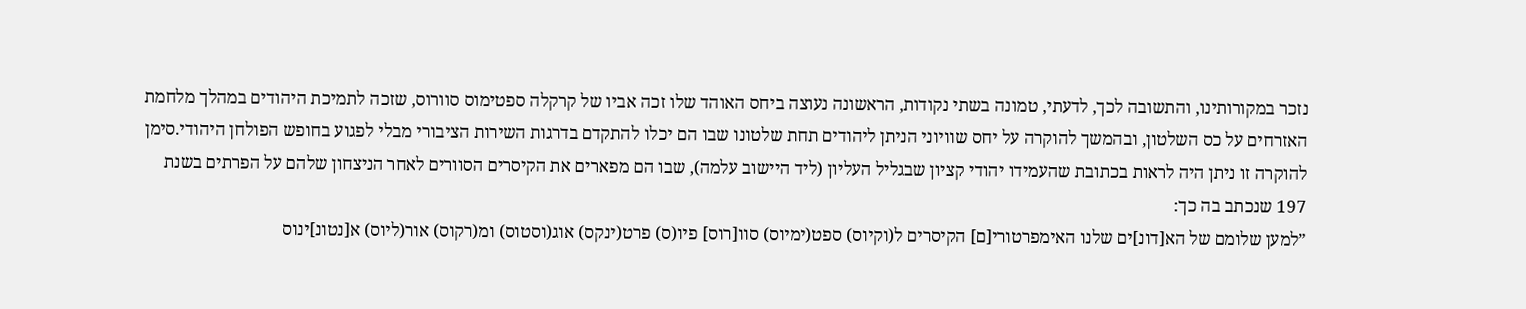נזכר במקורותינו, והתשובה לכך, לדעתי, טמונה בשתי נקודות, הראשונה נעוצה ביחס האוהד שלו זכה אביו של קרקלה ספטימוס סוורוס, שזכה לתמיכת היהודים במהלך מלחמת האזרחים על כס השלטון, ובהמשך להוקרה על יחס שוויוני הניתן ליהודים תחת שלטונו שבו הם יכלו להתקדם בדרגות השירות הציבורי מבלי לפגוע בחופש הפולחן היהודי.סימן להוקרה זו ניתן היה לראות בכתובת שהעמידו יהודי קציון שבגליל העליון (ליד היישוב עלמה), שבו הם מפארים את הקיסרים הסוורים לאחר הניצחון שלהם על הפרתים בשנת 197 שנכתב בה כך:
”למען שלומם של הא[דונ]ים שלנו האימפרטורי[ם] הקיסרים ל(וקיוס) ספט(ימיוס) סוו[רוס] פיו(ס) פרט(ינקס) אוג(וסטוס) ומ(רקוס) אור(ליוס) א[נטונ]ינוס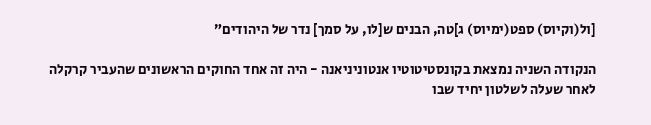[ול(וקיוס) ספט(ימיוס) ג]טה, הבנים ש[לו, על סמך] נדר של היהודים”

הנקודה השניה נמצאת בקונסטיטוטיו אנטוניניאנה - היה זה אחד החוקים הראשונים שהעביר קרקלה לאחר שעלה לשלטון יחיד שבו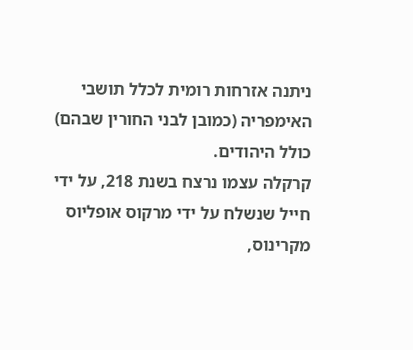ניתנה אזרחות רומית לכלל תושבי האימפריה (כמובן לבני החורין שבהם) כולל היהודים.
קרקלה עצמו נרצח בשנת 218, על ידי חייל שנשלח על ידי מרקוס אופליוס מקרינוס,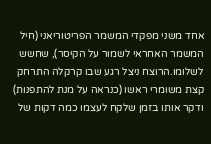אחד משני מפקדי המשמר הפריטוריאני (חיל המשמר האחראי לשמור על הקיסר), שחשש לשלומו.הרוצח ניצל רגע שבו קרקלה התרחק קצת משומרי ראשו (כנראה על מנת להתפנות) ודקר אותו בזמן שלקח לעצמו כמה דקות של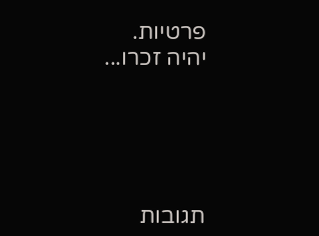פרטיות.
יהיה זכרו...





תגובות